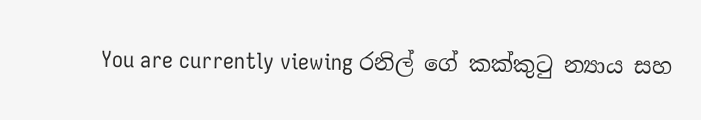You are currently viewing රනිල් ගේ කක්කුටු න්‍යාය සහ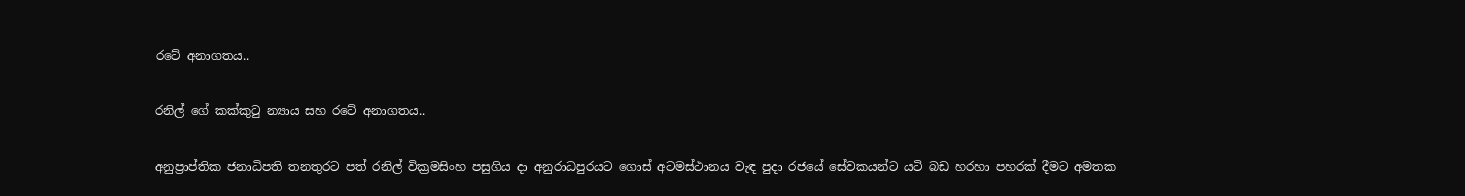රටේ අනාගතය..

රනිල් ගේ කක්කුටු න්‍යාය සහ රටේ අනාගතය..

අනුප්‍රාප්තික ජනාධිපති තනතුරට පත් රනිල් වික්‍රමසිංහ පසුගිය දා අනුරාධපුරයට ගොස් අටමස්ථානය වැඳ පුදා රජයේ සේවකයන්ට යටි බඩ හරහා පහරක් දීමට අමතක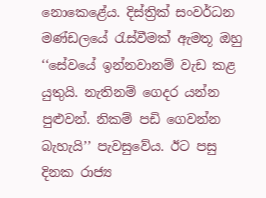නොකෙළේය. දිස්ත්‍රික් සංවර්ධන මණ්ඩලයේ රැස්වීමක් ඇමතූ ඔහු ‘‘සේවයේ ඉන්නවානම් වැඩ කළ යුතුයි. නැතිනම් ගෙදර යන්න පුළුවන්. නිකම් පඩි ගෙවන්න බැහැයි’’ පැවසුවේය. ඊට පසු දිනක රාජ්‍ය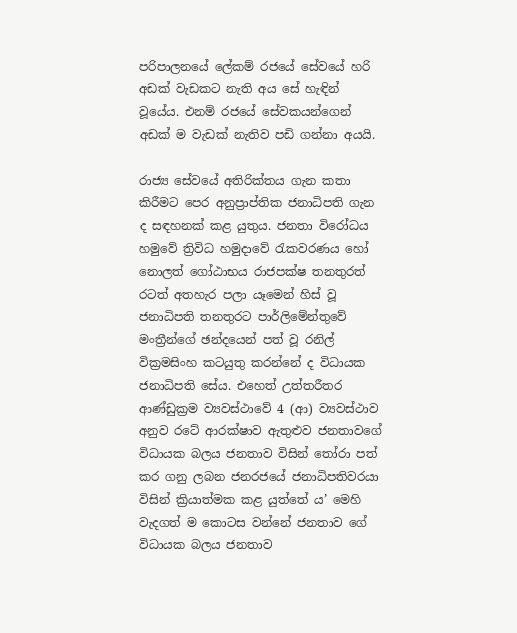පරිපාලනයේ ලේකම් රජයේ සේවයේ හරි අඩක් වැඩකට නැති අය සේ හැඳින් වූයේය. එනම් රජයේ සේවකයන්ගෙන් අඩක් ම වැඩක් නැතිව පඩි ගන්නා අයයි.

රාජ්‍ය සේවයේ අතිරික්තය ගැන කතා කිරීමට පෙර අනුප්‍රාප්තික ජනාධිපති ගැන ද සඳහනක් කළ යුතුය. ජනතා විරෝධය හමුවේ ත්‍රිවිධ හමුදාවේ රැකවරණය හෝ නොලත් ගෝඨාභය රාජපක්ෂ තනතුරත් රටත් අතහැර පලා යෑමෙන් හිස් වූ ජනාධිපති තනතුරට පාර්ලිමේන්තුවේ මංත්‍රීන්ගේ ඡන්දයෙන් පත් වූ රනිල් වික්‍රමසිංහ කටයුතු කරන්නේ ද විධායක ජනාධිපති සේය. එහෙත් උත්තරීතර ආණ්ඩුක්‍රම ව්‍යවස්ථාවේ 4 (ආ) ව්‍යවස්ථාව අනුව රටේ ආරක්ෂාව ඇතුළුව ජනතාවගේ විධායක බලය ජනතාව විසින් තෝරා පත් කර ගනු ලබන ජනරජයේ ජනාධිපතිවරයා විසින් ක්‍රියාත්මක කළ යුත්තේ ය’ මෙහි වැදගත් ම කොටස වන්නේ ජනතාව ගේ විධායක බලය ජනතාව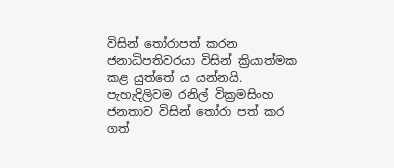විසින් තෝරාපත් කරන ජනාධිපතිවරයා විසින් ක්‍රියාත්මක කළ යුත්තේ ය යන්නයි. පැහැදිලිවම රනිල් වික්‍රමසිංහ ජනතාව විසින් තෝරා පත් කර ගත්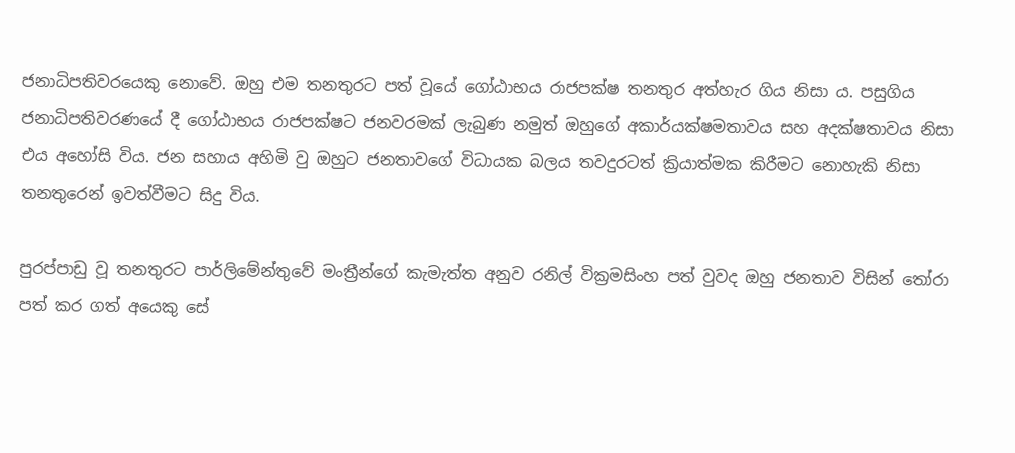ජනාධිපතිවරයෙකු නොවේ. ඔහු එම තනතුරට පත් වූයේ ගෝඨාභය රාජපක්ෂ තනතුර අත්හැර ගිය නිසා ය. පසුගිය ජනාධිපතිවරණයේ දී ගෝඨාභය රාජපක්ෂට ජනවරමක් ලැබුණ නමුත් ඔහුගේ අකාර්යක්ෂමතාවය සහ අදක්ෂතාවය නිසා එය අහෝසි විය. ජන සහාය අහිමි වු ඔහුට ජනතාවගේ විධායක බලය තවදුරටත් ක්‍රියාත්මක කිරීමට නොහැකි නිසා තනතුරෙන් ඉවත්වීමට සිදු විය.

පුරප්පාඩු වූ තනතුරට පාර්ලිමේන්තුවේ මංත්‍රීන්ගේ කැමැත්ත අනුව රනිල් වික්‍රමසිංහ පත් වුවද ඔහු ජනතාව විසින් තෝරා පත් කර ගත් අයෙකු සේ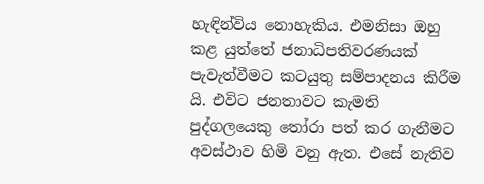හැඳින්විය නොහැකිය. එමනිසා ඔහු කළ යුත්තේ ජනාධිපතිවරණයක් පැවැත්වීමට කටයුතු සම්පාදනය කිරීම යි. එවිට ජනතාවට කැමති පුද්ගලයෙකු තෝරා පත් කර ගැනීමට අවස්ථාව හිමි වනු ඇත. එසේ නැතිව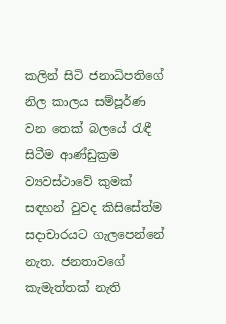කලින් සිටි ජනාධිපතිගේ නිල කාලය සම්පූර්ණ වන තෙක් බලයේ රැඳී සිටීම ආණ්ඩුක්‍රම ව්‍යවස්ථාවේ කුමක් සඳහන් වුවද කිසිසේත්ම සදාචාරයට ගැලපෙන්නේ නැත. ජනතාවගේ කැමැත්තක් නැති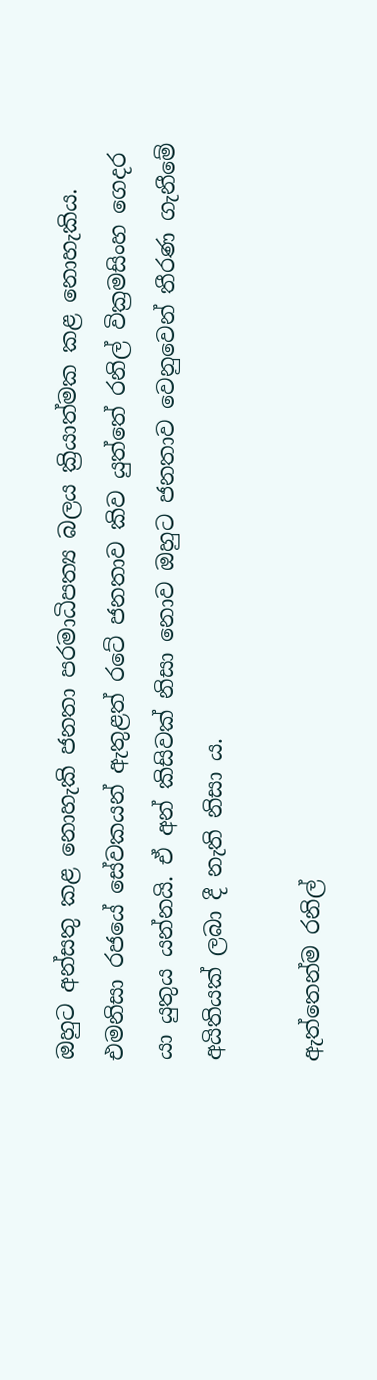ඔහුට අන්සතු කළ නොහැකි ජනතා පරමාධිපත්‍ය බලය ක්‍රියාත්මක කළ නොහැකිය. එමනිසා රජයේ සේවකයන් ඇතුළත් රටේ ජනතාව කිව යුත්තේ රනිල් වික්‍රමසිංහ ගෙදර යා යුතුය යන්නයි. ඒ අන් කිසිවක් නිසා නොව ඔහුට ජනතාව වෙනුවෙන් තීරණ ගැනීමේ අයිතියක් ලබා දී නැති නිසා ය.

ඇත්තෙන්ම රනිල්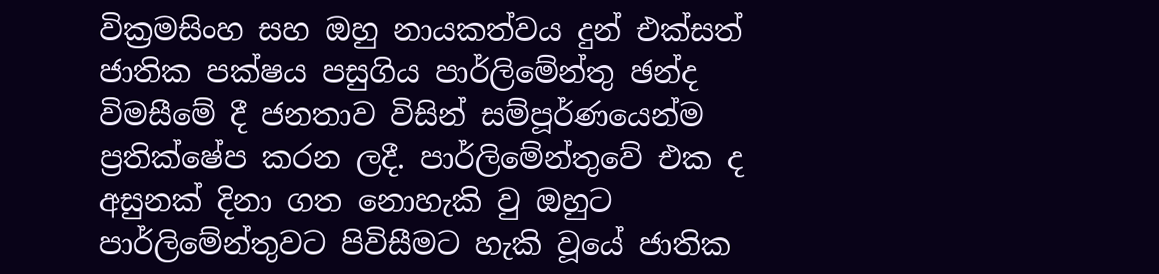වික්‍රමසිංහ සහ ඔහු නායකත්වය දුන් එක්සත් ජාතික පක්ෂය පසුගිය පාර්ලිමේන්තු ඡන්ද විමසීමේ දී ජනතාව විසින් සම්පූර්ණයෙන්ම ප්‍රතික්ෂේප කරන ලදී. පාර්ලිමේන්තුවේ එක ද අසුනක් දිනා ගත නොහැකි වු ඔහුට පාර්ලිමේන්තුවට පිවිසීමට හැකි වූයේ ජාතික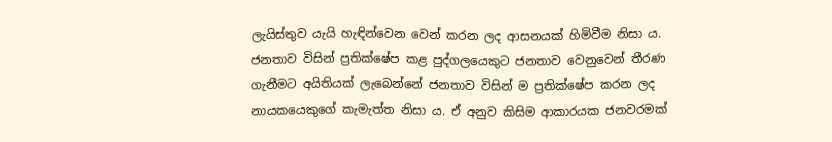ලැයිස්තුව යැයි හැඳින්වෙන වෙන් කරන ලද ආසනයක් හිමිවීම නිසා ය. ජනතාව විසින් ප්‍රතික්ෂේප කළ පුද්ගලයෙකුට ජනතාව වෙනුවෙන් තීරණ ගැනීමට අයිතියක් ලැබෙන්නේ ජනතාව විසින් ම ප්‍රතික්ෂේප කරන ලද නායකයෙකුගේ කැමැත්ත නිසා ය. ඒ අනුව කිසිම ආකාරයක ජනවරමක්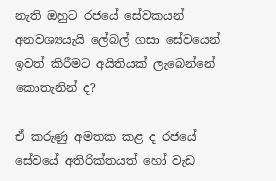නැති ඔහුට රජයේ සේවකයන් අනවශ්‍යයැයි ලේබල් ගසා සේවයෙන් ඉවත් කිරීමට අයිතියක් ලැබෙන්නේ කොතැනින් ද?

ඒ කරුණු අමතක කළ ද රජයේ සේවයේ අතිරික්තයත් හෝ වැඩ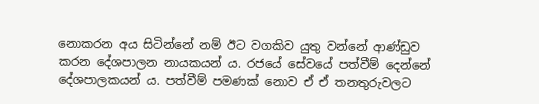නොකරන අය සිටින්නේ නම් ඊට වගකිව යුතු වන්නේ ආණ්ඩුව කරන දේශපාලන නායකයන් ය. රජයේ සේවයේ පත්වීම් දෙන්නේ දේශපාලකයන් ය. පත්වීම් පමණක් නොව ඒ ඒ තනතුරුවලට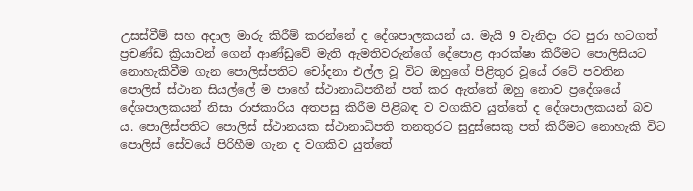උසස්වීම් සහ අදාල මාරු කිරීම් කරන්නේ ද දේශපාලකයන් ය. මැයි 9 වැනිදා රට පුරා හටගත් ප්‍රචණ්ඩ ක්‍රියාවන් ගෙන් ආණ්ඩුවේ මැති ඇමතිවරුන්ගේ දේපොළ ආරක්ෂා කිරීමට පොලිසියට නොහැකිවීම ගැන පොලිස්පතිට චෝදනා එල්ල වූ විට ඔහුගේ පිළිතුර වූයේ රටේ පවතින පොලිස් ස්ථාන සියල්ලේ ම පාහේ ස්ථානාධිපතීන් පත් කර ඇත්තේ ඔහු නොව ප්‍රදේශයේ දේශපාලකයන් නිසා රාජකාරිය අතපසු කිරීම පිළිබඳ ව වගකිව යුත්තේ ද දේශපාලකයන් බව ය. පොලිස්පතිට පොලිස් ස්ථානයක ස්ථානාධිපති තනතුරට සුදුස්සෙකු පත් කිරීමට නොහැකි විට පොලිස් සේවයේ පිරිහීම ගැන ද වගකිව යුත්තේ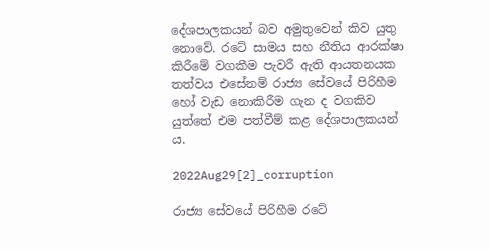දේශපාලකයන් බව අමුතුවෙන් කිව යුතු නොවේ. රටේ සාමය සහ නීතිය ආරක්ෂා කිරීමේ වගකීම පැවරී ඇති ආයතනයක තත්වය එසේනම් රාජ්‍ය සේවයේ පිරිහීම හෝ වැඩ නොකිරීම ගැන ද වගකිව යුත්තේ එම පත්වීම් කළ දේශපාලකයන් ය.

2022Aug29[2]_corruption

රාජ්‍ය සේවයේ පිරිහීම රටේ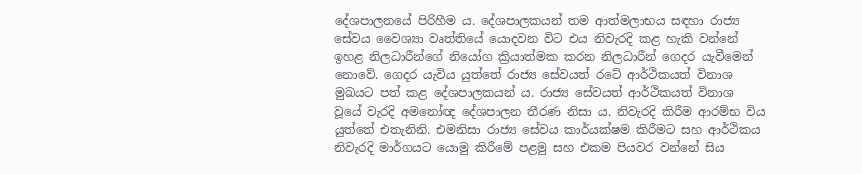දේශපාලනයේ පිරිහීම ය. දේශපාලකයන් තම ආත්මලාභය සඳහා රාජ්‍ය සේවය වෛශ්‍යා වෘත්තියේ යොදවන විට එය නිවැරදි කළ හැකි වන්නේ ඉහළ නිලධාරීන්ගේ නියෝග ක්‍රියාත්මක කරන නිලධාරීන් ගෙදර යැවීමෙන් නොවේ. ගෙදර යැවිය යුත්තේ රාජ්‍ය සේවයත් රටේ ආර්ථිකයත් විනාශ මුඛයට පත් කළ දේශපාලකයන් ය. රාජ්‍ය සේවයත් ආර්ථිකයත් විනාශ වූයේ වැරදි අමනෝඥ දේශපාලන තීරණ නිසා ය. නිවැරදි කිරීම ආරම්භ විය යුත්තේ එතැනිනි. එමනිසා රාජ්‍ය සේවය කාර්යක්ෂම කිරීමට සහ ආර්ථිකය නිවැරදි මාර්ගයට යොමු කිරීමේ පළමු සහ එකම පියවර වන්නේ සිය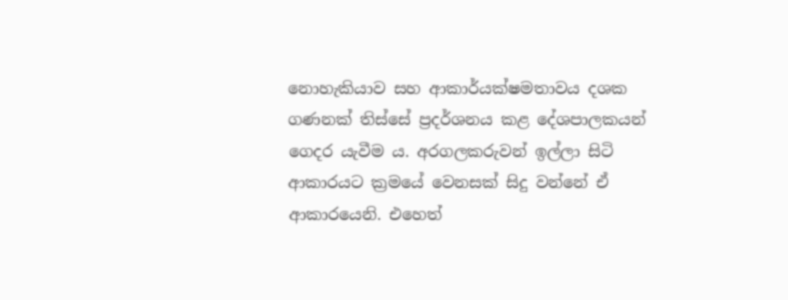නොහැකියාව සහ ආකාර්යක්ෂමතාවය දශක ගණනක් තිස්සේ ප්‍රදර්ශනය කළ දේශපාලකයන් ගෙදර යැවීම ය. අරගලකරුවන් ඉල්ලා සිටි ආකාරයට ක්‍රමයේ වෙනසක් සිදු වන්නේ ඒ ආකාරයෙනි. එහෙත්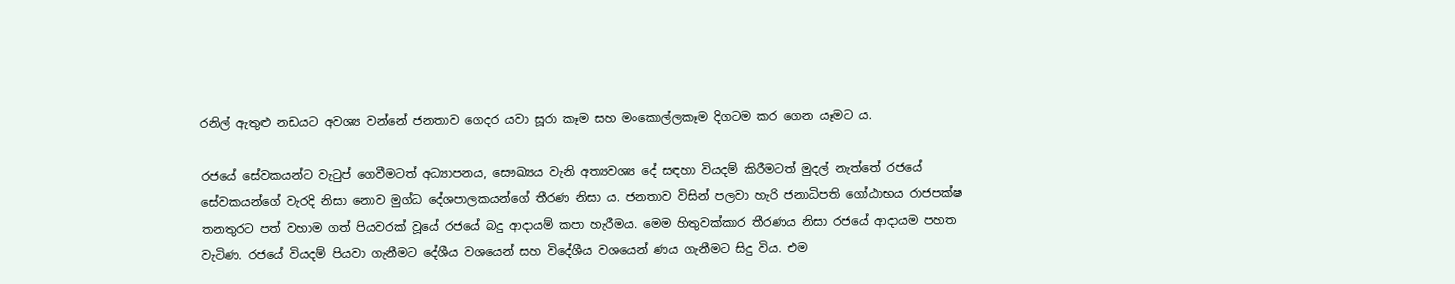රනිල් ඇතුළු නඩයට අවශ්‍ය වන්නේ ජනතාව ගෙදර යවා සූරා කෑම සහ මංකොල්ලකෑම දිගටම කර ගෙන යෑමට ය.

රජයේ සේවකයන්ට වැටුප් ගෙවීමටත් අධ්‍යාපනය, සෞඛ්‍යය වැනි අත්‍යවශ්‍ය දේ සඳහා වියදම් කිරීමටත් මුදල් නැත්තේ රජයේ සේවකයන්ගේ වැරදි නිසා නොව මුග්ධ දේශපාලකයන්ගේ තීරණ නිසා ය. ජනතාව විසින් පලවා හැරි ජනාධිපති ගෝඨාභය රාජපක්ෂ තනතුරට පත් වහාම ගත් පියවරක් වූයේ රජයේ බදු ආදායම් කපා හැරීමය. මෙම හිතුවක්කාර තීරණය නිසා රජයේ ආදායම පහත වැටිණ. රජයේ වියදම් පියවා ගැනීමට දේශීය වශයෙන් සහ විදේශීය වශයෙන් ණය ගැනීමට සිදු විය. එම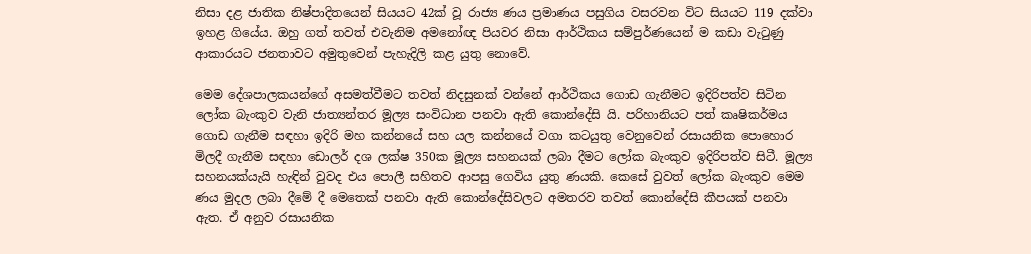නිසා දළ ජාතික නිෂ්පාදිතයෙන් සියයට 42ක් වූ රාජ්‍ය ණය ප්‍රමාණය පසුගිය වසරවන විට සියයට 119 දක්වා ඉහළ ගියේය. ඔහු ගත් තවත් එවැනිම අමනෝඥ පියවර නිසා ආර්ථිකය සම්පුර්ණයෙන් ම කඩා වැටුණු ආකාරයට ජනතාවට අමුතුවෙන් පැහැදිලි කළ යුතු නොවේ.

මෙම දේශපාලකයන්ගේ අසමත්වීමට තවත් නිදසුනක් වන්නේ ආර්ථිකය ගොඩ ගැනීමට ඉදිරිපත්ව සිටින ලෝක බැංකුව වැනි ජාත්‍යන්තර මූල්‍ය සංවිධාන පනවා ඇති කොන්දේසි යි. පරිහානියට පත් කෘෂිකර්මය ගොඩ ගැනීම සඳහා ඉදිරි මහ කන්නයේ සහ යල කන්නයේ වගා කටයුතු වෙනුවෙන් රසායනික පොහොර මිලදී ගැනීම සඳහා ඩොලර් දශ ලක්ෂ 350ක මූල්‍ය සහනයක් ලබා දීමට ලෝක බැංකුව ඉදිරිපත්ව සිටී. මූල්‍ය සහනයක්යැයි හැඳින් වුවද එය පොලී සහිතව ආපසු ගෙවිය යුතු ණයකි. කෙසේ වුවත් ලෝක බැංකුව මෙම ණය මුදල ලබා දීමේ දී මෙතෙක් පනවා ඇති කොන්දේසිවලට අමතරව තවත් කොන්දේසි කීපයක් පනවා ඇත. ඒ අනුව රසායනික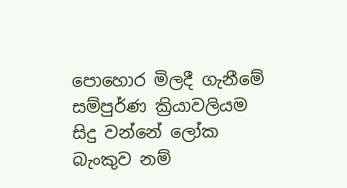පොහොර මිලදී ගැනීමේ සම්පුර්ණ ක්‍රියාවලියම සිදු වන්නේ ලෝක බැංකුව නම්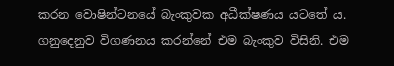කරන වොෂින්ටනයේ බැංකුවක අධීක්ෂණය යටතේ ය. ගනුදෙනුව විගණනය කරන්නේ එම බැංකුව විසිනි. එම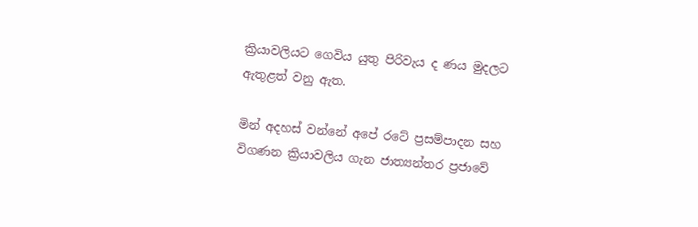ක්‍රියාවලියට ගෙවිය යුතු පිරිවැය ද ණය මුදලට ඇතුළත් වනු ඇත.

මින් අදහස් වන්නේ අපේ රටේ ප්‍රසම්පාදන සහ විගණන ක්‍රියාවලිය ගැන ජාත්‍යන්තර ප්‍රජාවේ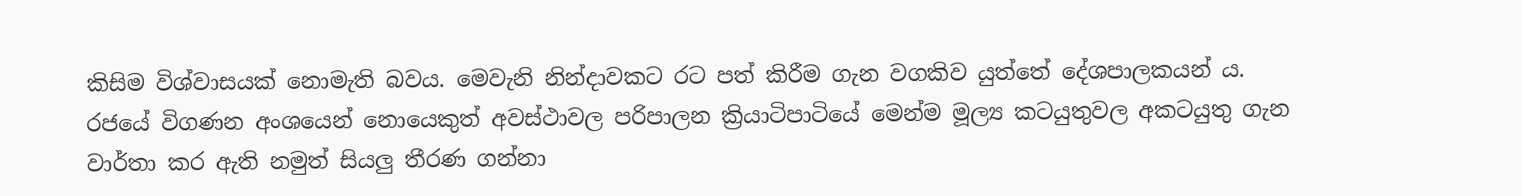කිසිම විශ්වාසයක් නොමැති බවය. මෙවැනි නින්දාවකට රට පත් කිරීම ගැන වගකිව යුත්තේ දේශපාලකයන් ය. රජයේ විගණන අංශයෙන් නොයෙකුත් අවස්ථාවල පරිපාලන ක්‍රියාටිපාටියේ මෙන්ම මූල්‍ය කටයුතුවල අකටයුතු ගැන වාර්තා කර ඇති නමුත් සියලු තීරණ ගන්නා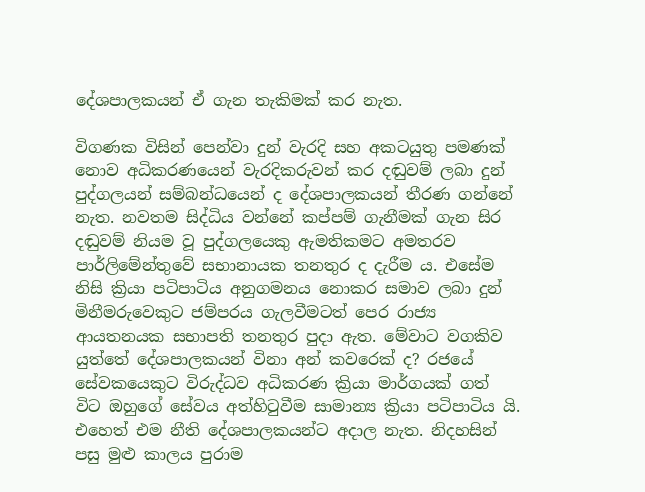දේශපාලකයන් ඒ ගැන තැකිමක් කර නැත.

විගණක විසින් පෙන්වා දුන් වැරදි සහ අකටයුතු පමණක් නොව අධිකරණයෙන් වැරදිකරුවන් කර දඬුවම් ලබා දුන් පුද්ගලයන් සම්බන්ධයෙන් ද දේශපාලකයන් තීරණ ගන්නේ නැත. නවතම සිද්ධිය වන්නේ කප්පම් ගැනීමක් ගැන සිර දඬුවම් නියම වූ පුද්ගලයෙකු ඇමතිකමට අමතරව පාර්ලිමේන්තුවේ සභානායක තනතුර ද දැරීම ය. එසේම නිසි ක්‍රියා පටිපාටිය අනුගමනය නොකර සමාව ලබා දුන් මිනීමරුවෙකුට ජම්පරය ගැලවීමටත් පෙර රාජ්‍ය ආයතනයක සභාපති තනතුර පුදා ඇත. මේවාට වගකිව යුත්තේ දේශපාලකයන් විනා අන් කවරෙක් ද? රජයේ සේවකයෙකුට විරුද්ධව අධිකරණ ක්‍රියා මාර්ගයක් ගත් විට ඔහුගේ සේවය අත්හිටුවීම සාමාන්‍ය ක්‍රියා පටිපාටිය යි. එහෙත් එම නීති දේශපාලකයන්ට අදාල නැත. නිදහසින් පසු මුළු කාලය පුරාම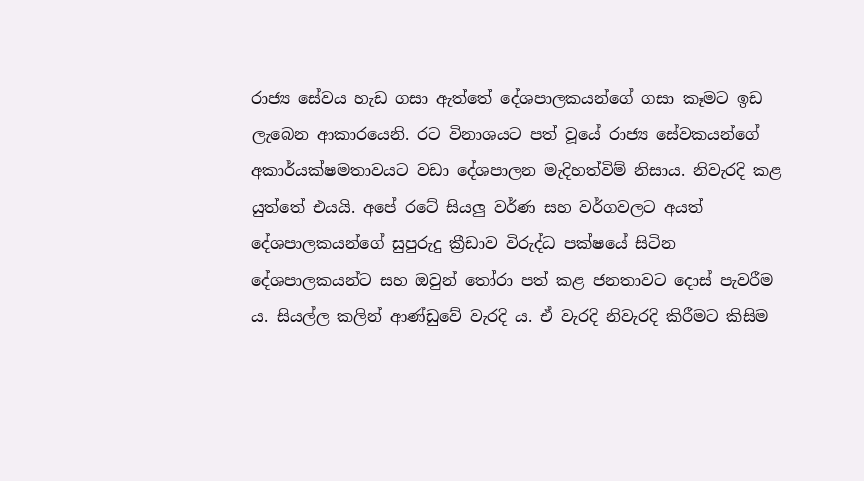රාජ්‍ය සේවය හැඩ ගසා ඇත්තේ දේශපාලකයන්ගේ ගසා කෑමට ඉඩ ලැබෙන ආකාරයෙනි. රට විනාශයට පත් වූයේ රාජ්‍ය සේවකයන්ගේ අකාර්යක්ෂමතාවයට වඩා දේශපාලන මැදිහත්විම් නිසාය. නිවැරදි කළ යුත්තේ එයයි. අපේ රටේ සියලු වර්ණ සහ වර්ගවලට අයත් දේශපාලකයන්ගේ සුපුරුදු ක්‍රීඩාව විරුද්ධ පක්ෂයේ සිටින දේශපාලකයන්ට සහ ඔවුන් තෝරා පත් කළ ජනතාවට දොස් පැවරීම ය. සියල්ල කලින් ආණ්ඩුවේ වැරදි ය. ඒ වැරදි නිවැරදි කිරීමට කිසිම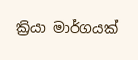ක්‍රියා මාර්ගයක්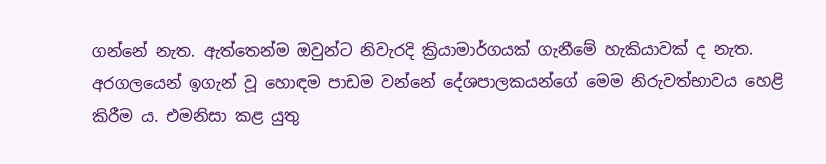ගන්නේ නැත. ඇත්තෙන්ම ඔවුන්ට නිවැරදි ක්‍රියාමාර්ගයක් ගැනීමේ හැකියාවක් ද නැත. අරගලයෙන් ඉගැන් වූ හොඳම පාඩම වන්නේ දේශපාලකයන්ගේ මෙම නිරුවත්භාවය හෙළි කිරීම ය. එමනිසා කළ යුතු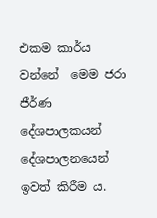එකම කාර්ය වන්නේ  මෙම ජරා ජීර්ණ දේශපාලකයන් දේශපාලනයෙන් ඉවත් කිරීම ය.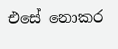එසේ නොකර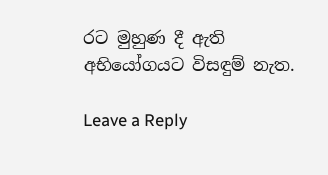රට මුහුණ දී ඇති අභියෝගයට විසඳුම් නැත.

Leave a Reply